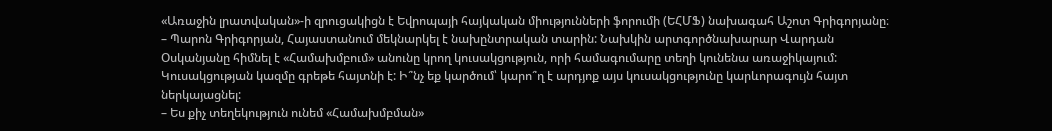«Առաջին լրատվական»-ի զրուցակիցն է Եվրոպայի հայկական միությունների ֆորումի (ԵՀՄՖ) նախագահ Աշոտ Գրիգորյանը։
– Պարոն Գրիգորյան, Հայաստանում մեկնարկել է նախընտրական տարին: Նախկին արտգործնախարար Վարդան Օսկանյանը հիմնել է «Համախմբում» անունը կրող կուսակցություն, որի համագումարը տեղի կունենա առաջիկայում: Կուսակցության կազմը գրեթե հայտնի է: Ի՞նչ եք կարծում՝ կարո՞ղ է արդյոք այս կուսակցությունը կարևորագույն հայտ ներկայացնել:
– Ես քիչ տեղեկություն ունեմ «Համախմբման»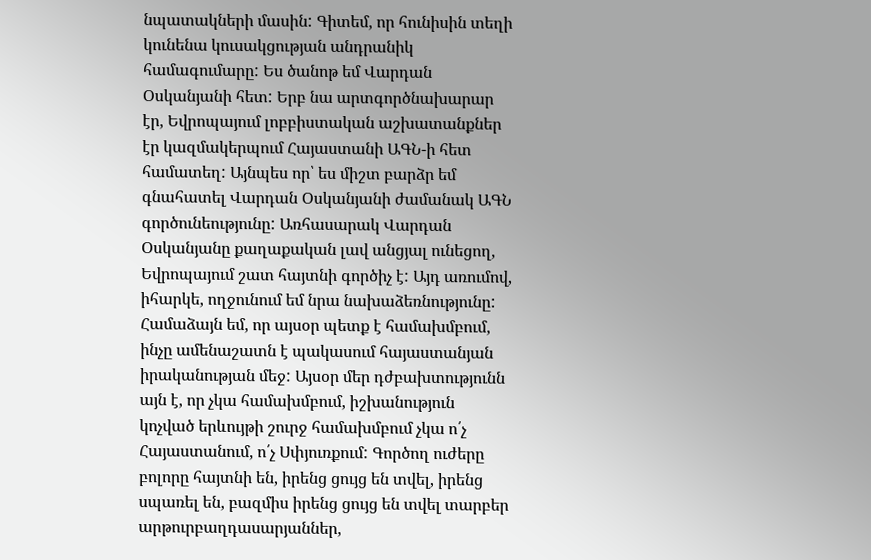նպատակների մասին: Գիտեմ, որ հունիսին տեղի կունենա կուսակցության անդրանիկ համագումարը: Ես ծանոթ եմ Վարդան Օսկանյանի հետ: Երբ նա արտգործնախարար էր, Եվրոպայում լոբբիստական աշխատանքներ էր կազմակերպում Հայաստանի ԱԳՆ-ի հետ համատեղ: Այնպես որ՝ ես միշտ բարձր եմ գնահատել Վարդան Օսկանյանի ժամանակ ԱԳՆ գործունեությունը: Առհասարակ Վարդան Օսկանյանը քաղաքական լավ անցյալ ունեցող, Եվրոպայում շատ հայտնի գործիչ է: Այդ առումով, իհարկե, ողջունում եմ նրա նախաձեռնությունը: Համաձայն եմ, որ այսօր պետք է համախմբում, ինչը ամենաշատն է պակասում հայաստանյան իրականության մեջ: Այսօր մեր դժբախտությունն այն է, որ չկա համախմբում, իշխանություն կոչված երևույթի շուրջ համախմբում չկա ո՛չ Հայաստանում, ո՛չ Սփյուռքում: Գործող ուժերը բոլորը հայտնի են, իրենց ցույց են տվել, իրենց սպառել են, բազմիս իրենց ցույց են տվել տարբեր արթուրբաղդասարյաններ,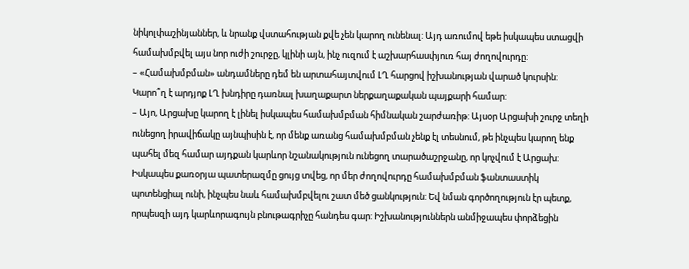նիկոլփաշինյաններ, և նրանք վստահության քվե չեն կարող ունենալ: Այդ առումով եթե իսկապես ստացվի համախմբվել այս նոր ուժի շուրջը, կլինի այն, ինչ ուզում է աշխարհասփյուռ հայ ժողովուրդը:
– «Համախմբման» անդամները դեմ են արտահայտվում ԼՂ հարցով իշխանության վարած կուրսին: Կարո՞ղ է արդյոք ԼՂ խնդիրը դառնալ խաղաքարտ ներքաղաքական պայքարի համար:
– Այո, Արցախը կարող է լինել իսկապես համախմբման հիմնական շարժառիթ: Այսօր Արցախի շուրջ տեղի ունեցող իրավիճակը այնպիսին է, որ մենք առանց համախմբման չենք էլ տեսնում, թե ինչպես կարող ենք պահել մեզ համար այդքան կարևոր նշանակություն ունեցող տարածաշրջանը, որ կոչվում է Արցախ: Իսկապես քառօրյա պատերազմը ցույց տվեց, որ մեր ժողովուրդը համախմբման ֆանտաստիկ պոտենցիալ ունի, ինչպես նաև համախմբվելու շատ մեծ ցանկություն: Եվ նման գործողություն էր պետք, որպեսզի այդ կարևորագույն բնութագրիչը հանդես գար: Իշխանություններն անմիջապես փորձեցին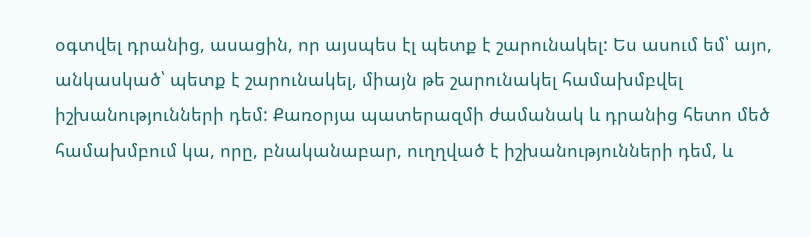օգտվել դրանից, ասացին, որ այսպես էլ պետք է շարունակել: Ես ասում եմ՝ այո, անկասկած՝ պետք է շարունակել, միայն թե շարունակել համախմբվել իշխանությունների դեմ: Քառօրյա պատերազմի ժամանակ և դրանից հետո մեծ համախմբում կա, որը, բնականաբար, ուղղված է իշխանությունների դեմ, և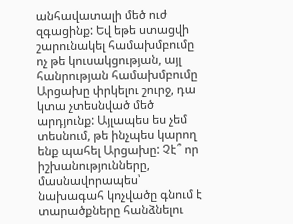անհավատալի մեծ ուժ զգացինք: Եվ եթե ստացվի շարունակել համախմբումը ոչ թե կուսակցության, այլ հանրության համախմբումը Արցախը փրկելու շուրջ, դա կտա չտեսնված մեծ արդյունք: Այլապես ես չեմ տեսնում, թե ինչպես կարող ենք պահել Արցախը: Չէ՞ որ իշխանությունները, մասնավորապես՝ նախագահ կոչվածը գնում է տարածքները հանձնելու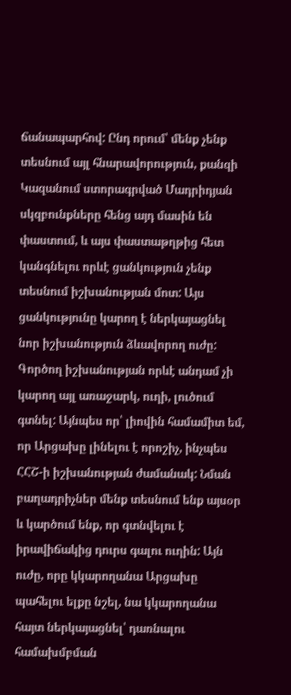ճանապարհով: Ընդ որում՝ մենք չենք տեսնում այլ հնարավորություն, քանզի Կազանում ստորագրված Մադրիդյան սկզբունքները հենց այդ մասին են փաստում, և այս փաստաթղթից հետ կանգնելու որևէ ցանկություն չենք տեսնում իշխանության մոտ: Այս ցանկությունը կարող է ներկայացնել նոր իշխանություն ձևավորող ուժը: Գործող իշխանության որևէ անդամ չի կարող այլ առաջարկ, ուղի, լուծում գտնել: Այնպես որ՝ լիովին համամիտ եմ, որ Արցախը լինելու է որոշիչ, ինչպես ՀՀՇ-ի իշխանության ժամանակ: Նման բաղադրիչներ մենք տեսնում ենք այսօր և կարծում ենք, որ գտնվելու է իրավիճակից դուրս գալու ուղին: Այն ուժը, որը կկարողանա Արցախը պահելու ելքը նշել, նա կկարողանա հայտ ներկայացնել՝ դառնալու համախմբման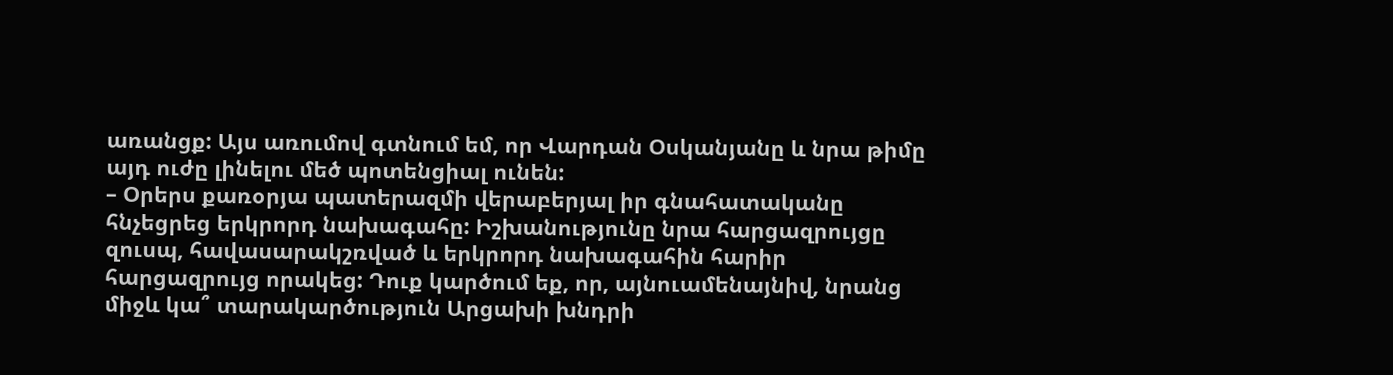առանցք: Այս առումով գտնում եմ, որ Վարդան Օսկանյանը և նրա թիմը այդ ուժը լինելու մեծ պոտենցիալ ունեն:
– Օրերս քառօրյա պատերազմի վերաբերյալ իր գնահատականը հնչեցրեց երկրորդ նախագահը: Իշխանությունը նրա հարցազրույցը զուսպ, հավասարակշռված և երկրորդ նախագահին հարիր հարցազրույց որակեց: Դուք կարծում եք, որ, այնուամենայնիվ, նրանց միջև կա՞ տարակարծություն Արցախի խնդրի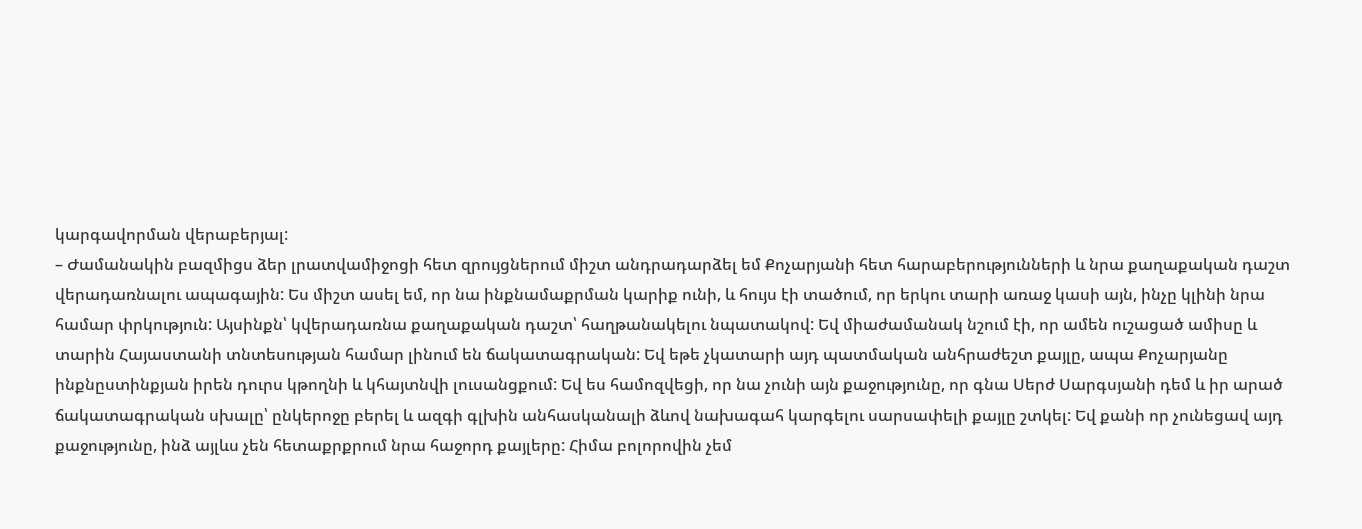կարգավորման վերաբերյալ:
– Ժամանակին բազմիցս ձեր լրատվամիջոցի հետ զրույցներում միշտ անդրադարձել եմ Քոչարյանի հետ հարաբերությունների և նրա քաղաքական դաշտ վերադառնալու ապագային: Ես միշտ ասել եմ, որ նա ինքնամաքրման կարիք ունի, և հույս էի տածում, որ երկու տարի առաջ կասի այն, ինչը կլինի նրա համար փրկություն: Այսինքն՝ կվերադառնա քաղաքական դաշտ՝ հաղթանակելու նպատակով: Եվ միաժամանակ նշում էի, որ ամեն ուշացած ամիսը և տարին Հայաստանի տնտեսության համար լինում են ճակատագրական: Եվ եթե չկատարի այդ պատմական անհրաժեշտ քայլը, ապա Քոչարյանը ինքնըստինքյան իրեն դուրս կթողնի և կհայտնվի լուսանցքում: Եվ ես համոզվեցի, որ նա չունի այն քաջությունը, որ գնա Սերժ Սարգսյանի դեմ և իր արած ճակատագրական սխալը՝ ընկերոջը բերել և ազգի գլխին անհասկանալի ձևով նախագահ կարգելու սարսափելի քայլը շտկել: Եվ քանի որ չունեցավ այդ քաջությունը, ինձ այլևս չեն հետաքրքրում նրա հաջորդ քայլերը: Հիմա բոլորովին չեմ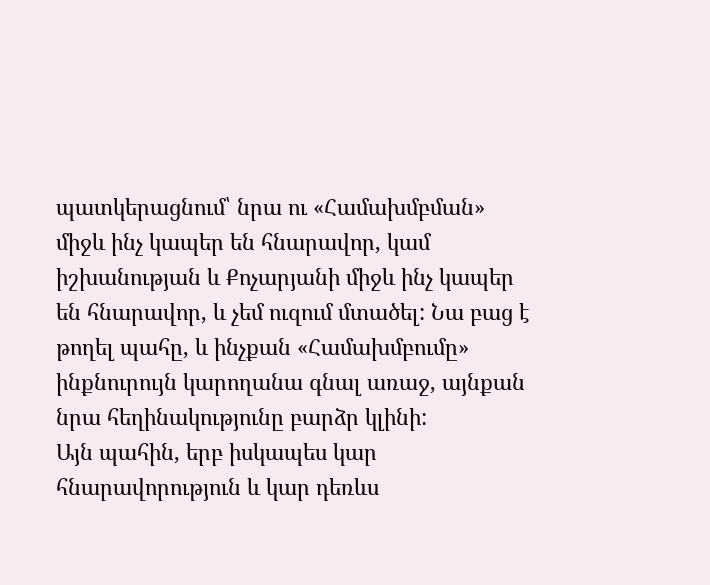պատկերացնում՝ նրա ու «Համախմբման» միջև ինչ կապեր են հնարավոր, կամ իշխանության և Քոչարյանի միջև ինչ կապեր են հնարավոր, և չեմ ուզում մտածել: Նա բաց է թողել պահը, և ինչքան «Համախմբումը» ինքնուրույն կարողանա գնալ առաջ, այնքան նրա հեղինակությունը բարձր կլինի:
Այն պահին, երբ իսկապես կար հնարավորություն և կար դեռևս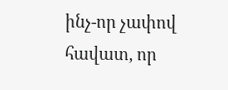ինչ-որ չափով հավատ, որ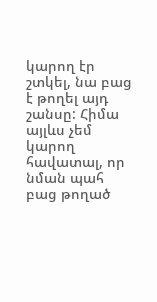կարող էր շտկել, նա բաց է թողել այդ շանսը: Հիմա այլևս չեմ կարող հավատալ, որ նման պահ բաց թողած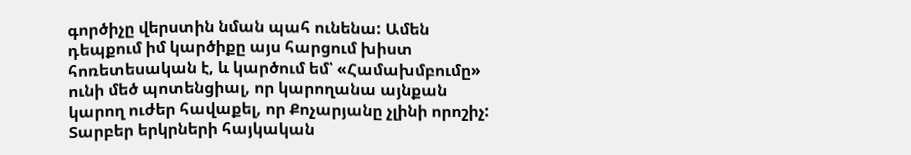գործիչը վերստին նման պահ ունենա: Ամեն դեպքում իմ կարծիքը այս հարցում խիստ հոռետեսական է, և կարծում եմ՝ «Համախմբումը» ունի մեծ պոտենցիալ, որ կարողանա այնքան կարող ուժեր հավաքել, որ Քոչարյանը չլինի որոշիչ: Տարբեր երկրների հայկական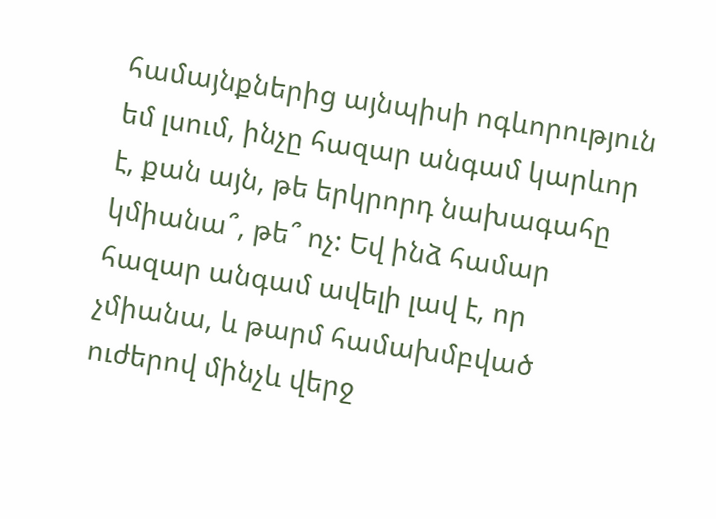համայնքներից այնպիսի ոգևորություն եմ լսում, ինչը հազար անգամ կարևոր է, քան այն, թե երկրորդ նախագահը կմիանա՞, թե՞ ոչ: Եվ ինձ համար հազար անգամ ավելի լավ է, որ չմիանա, և թարմ համախմբված ուժերով մինչև վերջ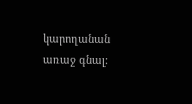կարողանան առաջ գնալ: